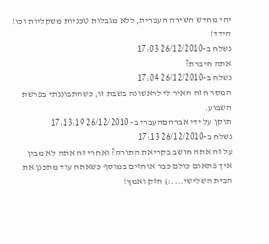יחי מחדש השירה העברית, ללא מגבלות טכניות משקליות וכו!
הידד!
נשלח ב-26/12/2010 17:03
אתה חיברת?
נשלח ב-26/12/2010 17:04
המסר הזה האיר לי לראשונה בשבת זו, כשהתבוננתי בפרשת השבוע.
תוקן על ידי אברהםהעברי ב- 26/12/2010 17:13:19
נשלח ב-26/12/2010 17:13
על זה אתה חושב בקריאת התורה? ואחרי זה אתה לא מבין איך פתאום כולם כבר אוחזים במוסף כשאתה עוד מתכנן את הבית השלישי....:) חזק ואמץ!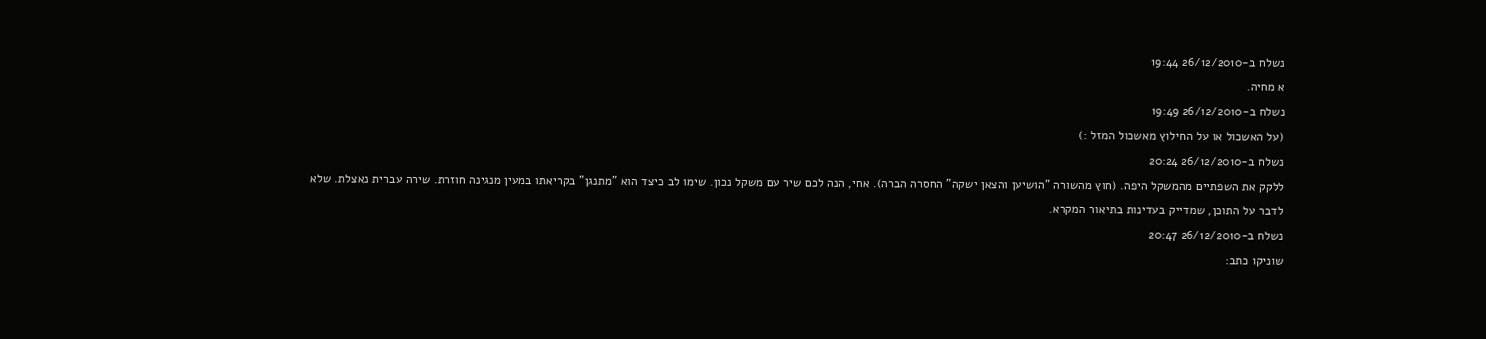נשלח ב-26/12/2010 19:44
א מחיה.
נשלח ב-26/12/2010 19:49
(על האשכול או על החילוץ מאשכול המזל :)
נשלח ב-26/12/2010 20:24
ללקק את השפתיים מהמשקל היפה. (חוץ מהשורה "הושיען והצאן ישקה" החסרה הברה). אחי, הנה לכם שיר עם משקל נכון. שימו לב כיצד הוא "מתנגן" בקריאתו במעין מנגינה חוזרת. שירה עברית נאצלת. שלא לדבר על התוכן, שמדייק בעדינות בתיאור המקרא.
נשלח ב-26/12/2010 20:47
שוניקו כתב: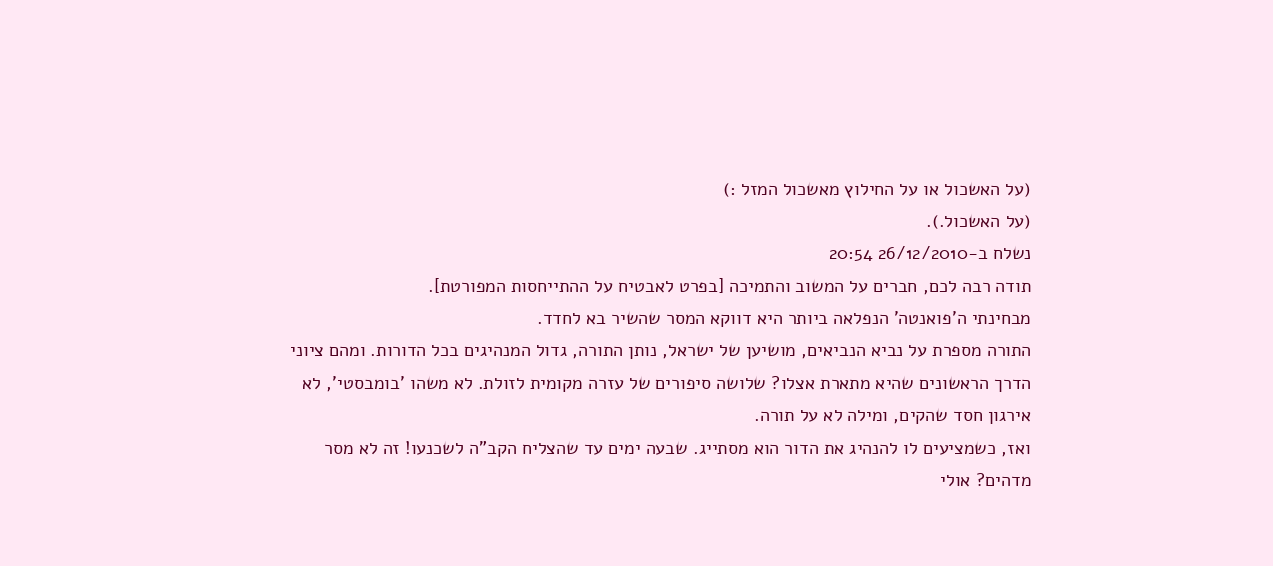(על האשכול או על החילוץ מאשכול המזל :)
(על האשכול.).
נשלח ב-26/12/2010 20:54
תודה רבה לכם, חברים על המשוב והתמיכה [בפרט לאבטיח על ההתייחסות המפורטת].
מבחינתי ה'פואנטה' הנפלאה ביותר היא דווקא המסר שהשיר בא לחדד.
התורה מספרת על נביא הנביאים, מושיען של ישראל, נותן התורה, גדול המנהיגים בכל הדורות. ומהם ציוני הדרך הראשונים שהיא מתארת אצלו? שלושה סיפורים של עזרה מקומית לזולת. לא משהו 'בומבסטי', לא אירגון חסד שהקים, ומילה לא על תורה.
ואז, כשמציעים לו להנהיג את הדור הוא מסתייג. שבעה ימים עד שהצליח הקב"ה לשכנעו! זה לא מסר מדהים? אולי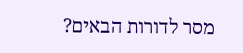מסר לדורות הבאים?